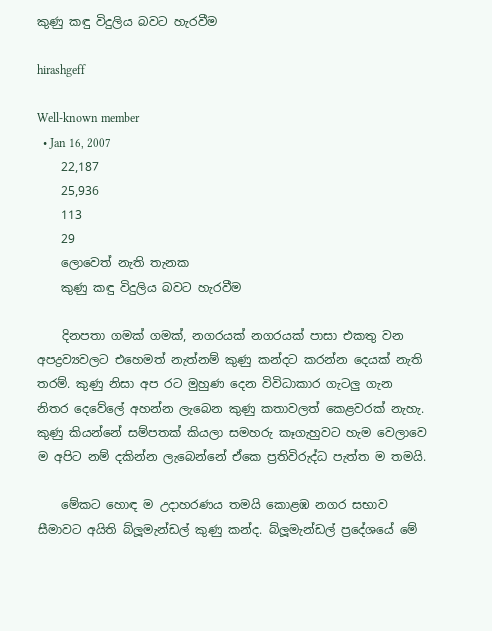කුණු කඳු විදුලිය බවට හැරවීම

hirashgeff

Well-known member
  • Jan 16, 2007
    22,187
    25,936
    113
    29
    ලොවෙත් නැති තැනක
    කුණු කඳු විදුලිය බවට හැරවීම

    දිනපතා ගමක්‌ ගමක්‌, නගරයක්‌ නගරයක්‌ පාසා එකතු වන අපද්‍රව්‍යවලට එහෙමත් නැත්නම් කුණු කන්දට කරන්න දෙයක්‌ නැති තරම්. කුණු නිසා අප රට මුහුණ දෙන විවිධාකාර ගැටලු ගැන නිතර දෙවේලේ අහන්න ලැබෙන කුණු කතාවලත් කෙළවරක්‌ නැහැ. කුණු කියන්නේ සම්පතක්‌ කියලා සමහරු කෑගැහුවට හැම වෙලාවෙ ම අපිට නම් දකින්න ලැබෙන්නේ ඒකෙ ප්‍රතිවිරුද්ධ පැත්ත ම තමයි.

    මේකට හොඳ ම උදාහරණය තමයි කොළඹ නගර සභාව සීමාවට අයිති බ්ලූමැන්ඩල් කුණු කන්ද. බ්ලූමැන්ඩල් ප්‍රදේශයේ මේ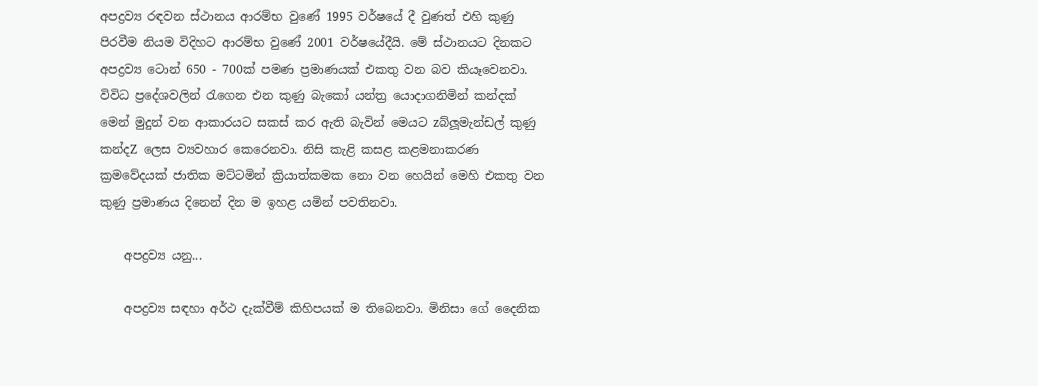අපද්‍රව්‍ය රඳවන ස්‌ථානය ආරම්භ වුණේ 1995 වර්ෂයේ දී වුණත් එහි කුණු පිරවීම නියම විදිහට ආරම්භ වුණේ 2001 වර්ෂයේදීයි. මේ ස්‌ථානයට දිනකට අපද්‍රව්‍ය ටොන් 650 - 700ක්‌ පමණ ප්‍රමාණයක්‌ එකතු වන බව කියෑවෙනවා. විවිධ ප්‍රදේශවලින් රැගෙන එන කුණු බැකෝ යන්ත්‍ර යොදාගනිමින් කන්දක්‌ මෙන් මුදුන් වන ආකාරයට සකස්‌ කර ඇති බැවින් මෙයට zබ්ලූමැන්ඩල් කුණු කන්දZ ලෙස ව්‍යවහාර කෙරෙනවා. නිසි කැළි කසළ කළමනාකරණ ක්‍රමවේදයක්‌ ජාතික මට්‌ටමින් ක්‍රියාත්කමක නො වන හෙයින් මෙහි එකතු වන කුණු ප්‍රමාණය දිනෙන් දින ම ඉහළ යමින් පවතිනවා.

    අපද්‍රව්‍ය යනු...

    අපද්‍රව්‍ය සඳහා අර්ථ දැක්‌වීම් කිහිපයක්‌ ම තිබෙනවා. මිනිසා ගේ දෛනික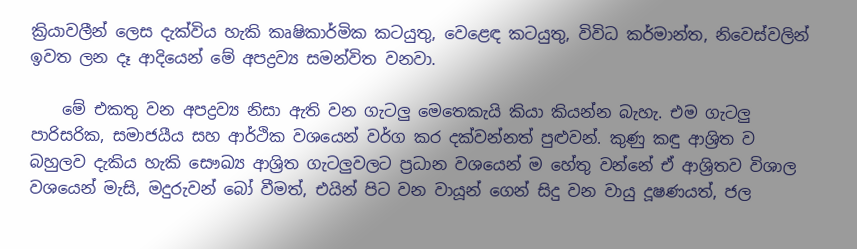ක්‍රියාවලීන් ලෙස දැක්‌විය හැකි කෘෂිකාර්මික කටයුතු, වෙළෙඳ කටයුතු, විවිධ කර්මාන්ත, නිවෙස්‌වලින් ඉවත ලන දෑ ආදියෙන් මේ අපද්‍රව්‍ය සමන්විත වනවා.

    මේ එකතු වන අපද්‍රව්‍ය නිසා ඇති වන ගැටලු මෙතෙකැයි කියා කියන්න බැහැ. එම ගැටලු පාරිසරික, සමාජයීය සහ ආර්ථික වශයෙන් වර්ග කර දක්‌වන්නත් පුළුවන්. කුණු කඳු ආශ්‍රිත ව බහුලව දැකිය හැකි සෞඛ්‍ය ආශ්‍රිත ගැටලුවලට ප්‍රධාන වශයෙන් ම හේතු වන්නේ ඒ ආශ්‍රිතව විශාල වශයෙන් මැසි, මදුරුවන් බෝ වීමත්, එයින් පිට වන වායූන් ගෙන් සිදු වන වායු දූෂණයත්, ජල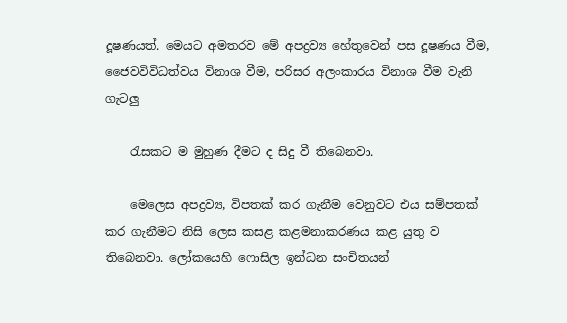දූෂණයත්. මෙයට අමතරව මේ අපද්‍රව්‍ය හේතුවෙන් පස දූෂණය වීම, ජෛවවිවිධත්වය විනාශ වීම, පරිසර අලංකාරය විනාශ වීම වැනි ගැටලු

    රැසකට ම මුහුණ දීමට ද සිදු වී තිබෙනවා.

    මෙලෙස අපද්‍රව්‍ය, විපතක්‌ කර ගැනීම වෙනුවට එය සම්පතක්‌ කර ගැනීමට නිසි ලෙස කසළ කළමනාකරණය කළ යුතු ව තිබෙනවා. ලෝකයෙහි ෆොසිල ඉන්ධන සංචිතයන්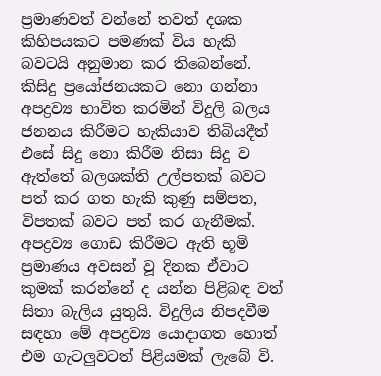ප්‍රමාණවත් වන්නේ තවත් දශක කිහිපයකට පමණක්‌ විය හැකි බවටයි අනුමාන කර තිබෙන්නේ. කිසිදු ප්‍රයෝජනයකට නො ගන්නා අපද්‍රව්‍ය භාවිත කරමින් විදුලි බලය ජනනය කිරීමට හැකියාව තිබියදීත් එසේ සිදු නො කිරීම නිසා සිදු ව ඇත්තේ බලශක්‌ති උල්පතක්‌ බවට පත් කර ගත හැකි කුණු සම්පත, විපතක්‌ බවට පත් කර ගැනීමක්‌. අපද්‍රව්‍ය ගොඩ කිරීමට ඇති භූමි ප්‍රමාණය අවසන් වූ දිනක ඒවාට කුමක්‌ කරන්නේ ද යන්න පිළිබඳ වත් සිතා බැලිය යුතුයි. විදුලිය නිපදවීම සඳහා මේ අපද්‍රව්‍ය යොදාගත හොත් එම ගැටලුවටත් පිළියමක්‌ ලැබේ වි.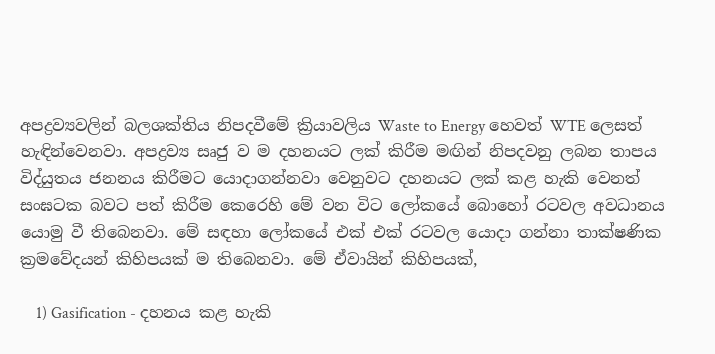අපද්‍රව්‍යවලින් බලශක්‌තිය නිපදවීමේ ක්‍රියාවලිය Waste to Energy හෙවත් WTE ලෙසත් හැඳින්වෙනවා. අපද්‍රව්‍ය සෘජු ව ම දහනයට ලක්‌ කිරීම මඟින් නිපදවනු ලබන තාපය විද්යුතය ජනනය කිරීමට යොදාගන්නවා වෙනුවට දහනයට ලක්‌ කළ හැකි වෙනත් සංඝටක බවට පත් කිරීම කෙරෙහි මේ වන විට ලෝකයේ බොහෝ රටවල අවධානය යොමු වී තිබෙනවා. මේ සඳහා ලෝකයේ එක්‌ එක්‌ රටවල යොදා ගන්නා තාක්‌ෂණික ක්‍රමවේදයන් කිහිපයක්‌ ම තිබෙනවා. මේ ඒවායින් කිහිපයක්‌,

    1) Gasification - දහනය කළ හැකි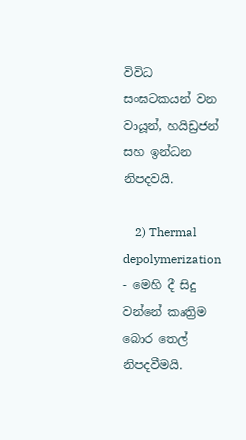විවිධ සංඝටකයන් වන වායූන්, හයිඩ්‍රජන් සහ ඉන්ධන නිපදවයි.

    2) Thermal depolymerization - මෙහි දී සිදු වන්නේ කෘත්‍රිම බොර තෙල් නිපදවීමයි.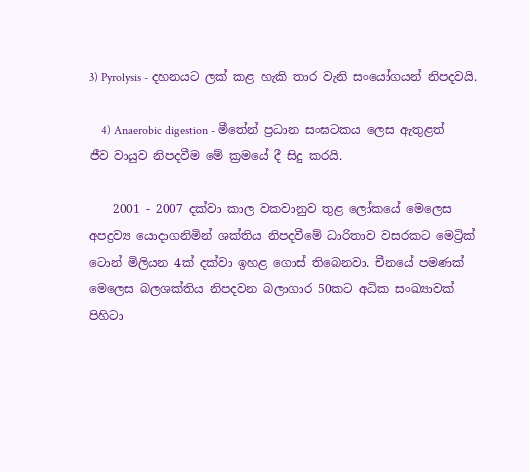3) Pyrolysis - දහනයට ලක්‌ කළ හැකි තාර වැනි සංයෝගයන් නිපදවයි.

    4) Anaerobic digestion - මීතේන් ප්‍රධාන සංඝටකය ලෙස ඇතුළත් ජීව වායුව නිපදවීම මේ ක්‍රමයේ දී සිදු කරයි.

    2001 - 2007 දක්‌වා කාල වකවානුව තුළ ලෝකයේ මෙලෙස අපද්‍රව්‍ය යොදාගනිමින් ශක්‌තිය නිපදවීමේ ධාරිතාව වසරකට මෙට්‍රික්‌ ටොන් මිලියන 4ක්‌ දක්‌වා ඉහළ ගොස්‌ තිබෙනවා. චීනයේ පමණක්‌ මෙලෙස බලශක්‌තිය නිපදවන බලාගාර 50කට අධික සංඛ්‍යාවක්‌ පිහිටා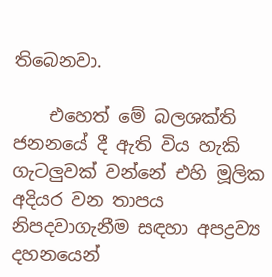තිබෙනවා.

    එහෙත් මේ බලශක්‌ති ජනනයේ දී ඇති විය හැකි ගැටලුවක්‌ වන්නේ එහි මූලික අදියර වන තාපය නිපදවාගැනීම සඳහා අපද්‍රව්‍ය දහනයෙන්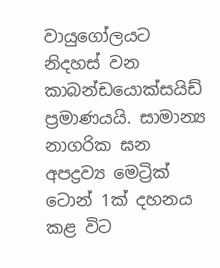වායුගෝලයට නිදහස්‌ වන කාබන්ඩයොක්‌සයිඩ් ප්‍රමාණයයි. සාමාන්‍ය නාගරික ඝන අපද්‍රව්‍ය මෙට්‍රික්‌ ටොන් 1ක්‌ දහනය කළ විට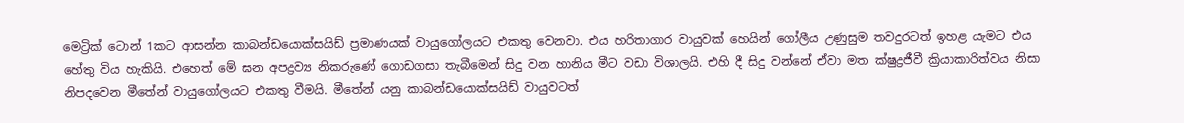මෙට්‍රික්‌ ටොන් 1කට ආසන්න කාබන්ඩයොක්‌සයිඩ් ප්‍රමාණයක්‌ වායුගෝලයට එකතු වෙනවා. එය හරිතාගාර වායුවක්‌ හෙයින් ගෝලීය උණුසුම තවදුරටත් ඉහළ යැමට එය හේතු විය හැකියි. එහෙත් මේ ඝන අපද්‍රව්‍ය නිකරුණේ ගොඩගසා තැබීමෙන් සිදු වන හානිය මීට වඩා විශාලයි. එහි දී සිදු වන්නේ ඒවා මත ක්‌ෂුද්‍රජීවී ක්‍රියාකාරිත්වය නිසා නිපදවෙන මීතේන් වායුගෝලයට එකතු වීමයි. මීතේන් යනු කාබන්ඩයොක්‌සයිඩ් වායුවටත්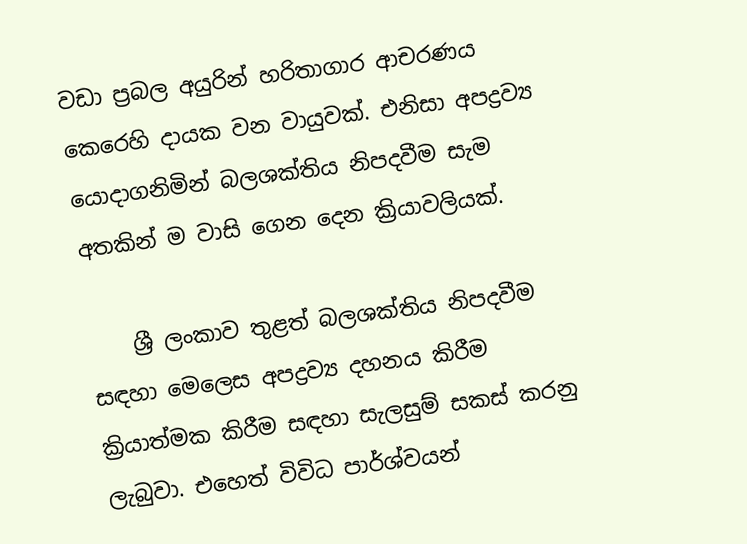වඩා ප්‍රබල අයුරින් හරිතාගාර ආචරණය කෙරෙහි දායක වන වායුවක්‌. එනිසා අපද්‍රව්‍ය යොදාගනිමින් බලශක්‌තිය නිපදවීම සැම අතකින් ම වාසි ගෙන දෙන ක්‍රියාවලියක්‌.

    ශ්‍රී ලංකාව තුළත් බලශක්‌තිය නිපදවීම සඳහා මෙලෙස අපද්‍රව්‍ය දහනය කිරීම ක්‍රියාත්මක කිරීම සඳහා සැලසුම් සකස්‌ කරනු ලැබුවා. එහෙත් විවිධ පාර්ශ්වයන්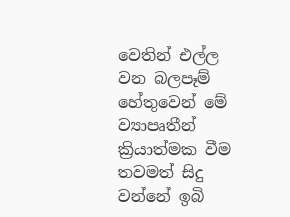වෙතින් එල්ල වන බලපෑම් හේතුවෙන් මේ ව්‍යාපෘතීන් ක්‍රියාත්මක වීම තවමත් සිදු වන්නේ ඉබි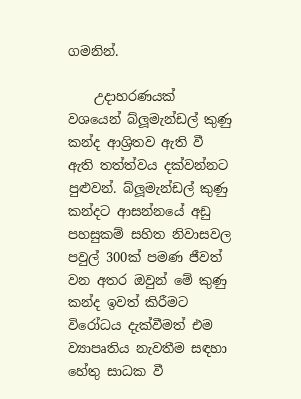ගමනින්.

    උදාහරණයක්‌ වශයෙන් බ්ලූමැන්ඩල් කුණු කන්ද ආශ්‍රිතව ඇති වී ඇති තත්ත්වය දක්‌වන්නට පුළුවන්. බ්ලූමැන්ඩල් කුණු කන්දට ආසන්නයේ අඩු පහසුකම් සහිත නිවාසවල පවුල් 300ක්‌ පමණ ජීවත් වන අතර ඔවුන් මේ කුණු කන්ද ඉවත් කිරීමට විරෝධය දැක්‌වීමත් එම ව්‍යාපෘතිය නැවතීම සඳහා හේතු සාධක වී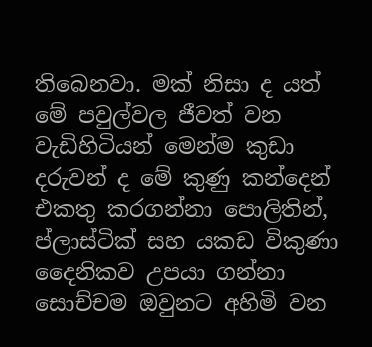තිබෙනවා. මක්‌ නිසා ද යත් මේ පවුල්වල ජීවත් වන වැඩිහිටියන් මෙන්ම කුඩා දරුවන් ද මේ කුණු කන්දෙන් එකතු කරගන්නා පොලිතින්, ප්ලාස්‌ටික්‌ සහ යකඩ විකුණා දෛනිකව උපයා ගන්නා සොච්චම ඔවුනට අහිමි වන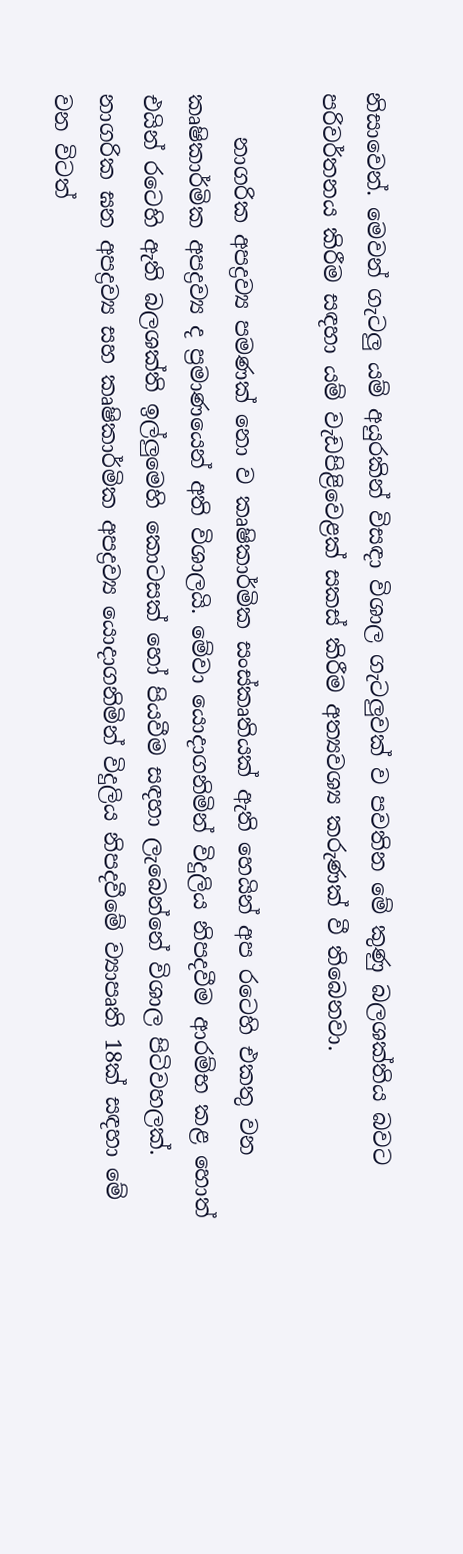නිසාවෙන්. මෙවන් ගැටලු යම් අයුරකින් විසඳා විශාල ගැටලුවක්‌ ව පවතින මේ කුණු බලශක්‌තිය බවට පරිවර්තනය කිරීම සඳහා යම් වැඩපිළිවෙළක්‌ සකස්‌ කිරීම අත්‍යවශ්‍ය කරුණක්‌ වී තිබෙනවා.

    නාගරික අපද්‍රව්‍ය පමණක්‌ නො ව කෘෂිකාර්මික සංස්‌කෘතියක්‌ ඇති හෙයින් අප රටෙහි එකතු වන කෘෂිකාර්මික අපද්‍රව්‍ය ද ප්‍රමාණයෙන් අති විශාලයි. මේවා යොදාගනිමින් විදුලිය නිපදවීම ආරම්භ කළ හොත් එයින් රටෙහි ඇති බලශක්‌ති ඉල්ලුමෙහි කොටසක්‌ හෝ පියවීම සඳහා ලැබෙන්නේ විශාල පිටිවහලක්‌. නාගරික ඝන අපද්‍රව්‍ය සහ කෘෂිකාර්මික අපද්‍රව්‍ය යොදාගනිමින් විදුලිය නිපදවීමේ ව්‍යාපෘති 18ක්‌ සඳහා මේ වන විටත්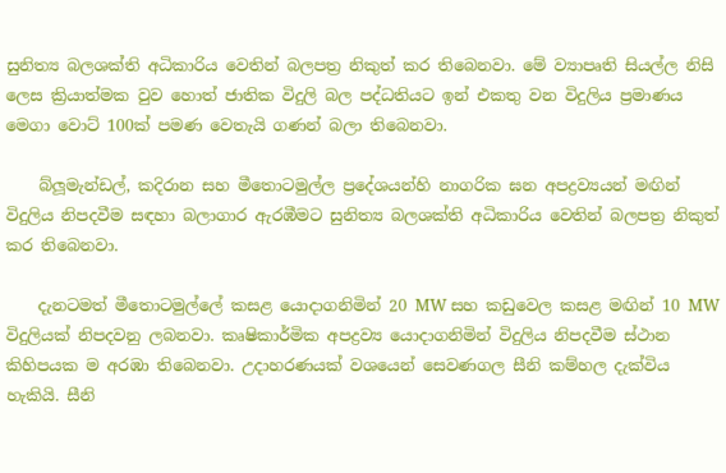සුනිත්‍ය බලශක්‌ති අධිකාරිය වෙතින් බලපත්‍ර නිකුත් කර තිබෙනවා. මේ ව්‍යාපෘති සියල්ල නිසි ලෙස ක්‍රියාත්මක වුව හොත් ජාතික විදුලි බල පද්ධතියට ඉන් එකතු වන විදුලිය ප්‍රමාණය මෙගා වොට්‌ 100ක්‌ පමණ වෙතැයි ගණන් බලා තිබෙනවා.

    බ්ලූමැන්ඩල්, කදිරාන සහ මීතොටමුල්ල ප්‍රදේශයන්හි නාගරික ඝන අපද්‍රව්‍යයන් මඟින් විදුලිය නිපදවීම සඳහා බලාගාර ඇරඹීමට සුනිත්‍ය බලශක්‌ති අධිකාරිය වෙතින් බලපත්‍ර නිකුත් කර තිබෙනවා.

    දැනටමත් මීතොටමුල්ලේ කසළ යොදාගනිමින් 20 MW සහ කඩුවෙල කසළ මඟින් 10 MW විදුලියක්‌ නිපදවනු ලබනවා. කෘෂිකාර්මික අපද්‍රව්‍ය යොදාගනිමින් විදුලිය නිපදවීම ස්‌ථාන කිහිපයක ම අරඹා තිබෙනවා. උදාහරණයක්‌ වශයෙන් සෙවණගල සීනි කම්හල දැක්‌විය හැකියි. සීනි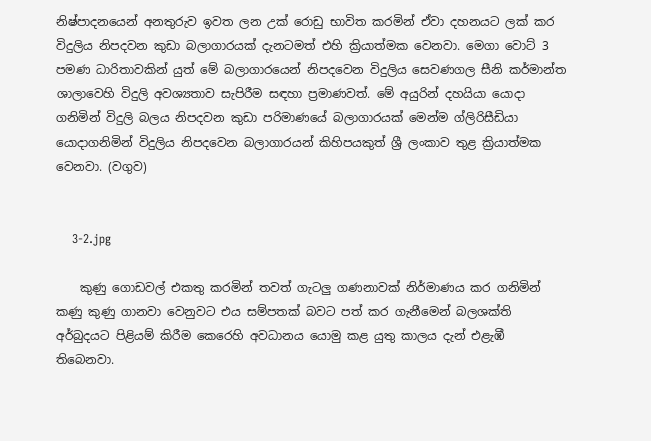නිෂ්පාදනයෙන් අනතුරුව ඉවත ලන උක්‌ රොඩු භාවිත කරමින් ඒවා දහනයට ලක්‌ කර විදුලිය නිපදවන කුඩා බලාගාරයක්‌ දැනටමත් එහි ක්‍රියාත්මක වෙනවා. මෙගා වොට්‌ 3 පමණ ධාරිතාවකින් යුත් මේ බලාගාරයෙන් නිපදවෙන විදුලිය සෙවණගල සීනි කර්මාන්ත ශාලාවෙහි විදුලි අවශ්‍යතාව සැපිරීම සඳහා ප්‍රමාණවත්. මේ අයුරින් දහයියා යොදා ගනිමින් විදුලි බලය නිපදවන කුඩා පරිමාණයේ බලාගාරයක්‌ මෙන්ම ග්ලිරිසීඩියා යොදාගනිමින් විදුලිය නිපදවෙන බලාගාරයන් කිහිපයකුත් ශ්‍රී ලංකාව තුළ ක්‍රියාත්මක වෙනවා. (වගුව)


    3-2.jpg

    කුණු ගොඩවල් එකතු කරමින් තවත් ගැටලු ගණනාවක්‌ නිර්මාණය කර ගනිමින් කණු කුණු ගානවා වෙනුවට එය සම්පතක්‌ බවට පත් කර ගැනීමෙන් බලශක්‌ති අර්බුදයට පිළියම් කිරීම කෙරෙහි අවධානය යොමු කළ යුතු කාලය දැන් එළැඹී තිබෙනවා.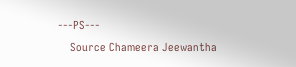---PS---
    Source Chameera Jeewantha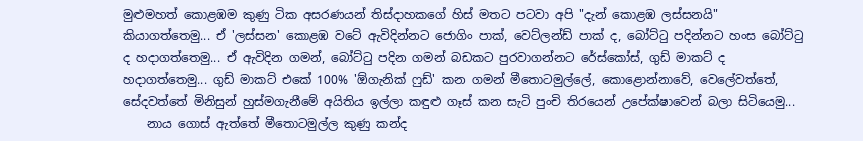මුළුමහත් කොළඹම කුණු ටික අසරණයන් තිස්දාහකගේ හිස් මතට පටවා අපි "දැන් කොළඹ ලස්සනයි" කියාගත්තෙමු... ඒ 'ලස්සන' කොළඹ වටේ ඇවිදින්නට ජොගිං පාක්, වෙට්ලන්ඩ් පාක් ද, බෝට්ටු පදින්නට හංස බෝට්ටු ද හදාගත්තෙමු... ඒ ඇවිදින ගමන්, බෝට්ටු පදින ගමන් බඩකට පුරවාගන්නට රේස්කෝස්, ගුඩ් මාකට් ද හදාගත්තෙමු... ගුඩ් මාකට් එකේ 100% 'ඕගැනික් ෆුඩ්' කන ගමන් මීතොටමුල්ලේ, කොළොන්නාවේ, වෙලේවත්තේ, සේදවත්තේ මිනිසුන් හුස්මගැනීමේ අයිතිය ඉල්ලා කඳුළු ගෑස් කන සැටි පුංචි තිරයෙන් උපේක්ෂාවෙන් බලා සිටියෙමු...
    නාය ගොස් ඇත්තේ මීතොටමුල්ල කුණු කන්ද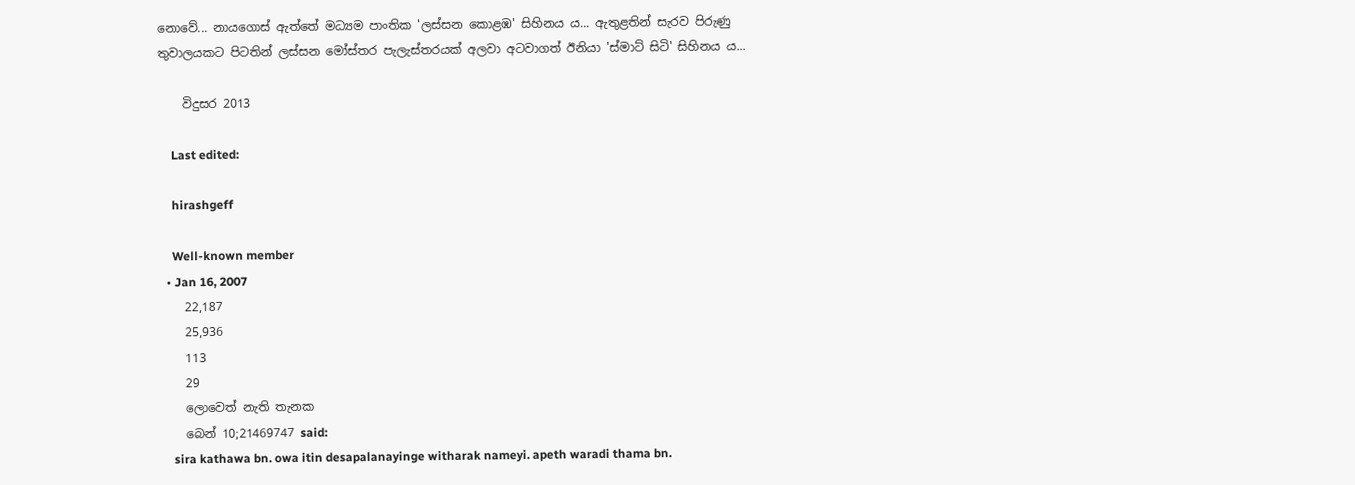නොවේ... නායගොස් ඇත්තේ මධ්‍යම පාංතික 'ලස්සන කොළඹ' සිහිනය ය... ඇතුළතින් සැරව පිරුණු තුවාලයකට පිටතින් ලස්සන මෝස්තර පැලැස්තරයක් අලවා අටවාගත් ඊනියා 'ස්මාට් සිටි' සිහිනය ය...

    විදුසර 2013

    Last edited:

    hirashgeff

    Well-known member
  • Jan 16, 2007
    22,187
    25,936
    113
    29
    ලොවෙත් නැති තැනක
    බෙන් 10;21469747 said:
    sira kathawa bn. owa itin desapalanayinge witharak nameyi. apeth waradi thama bn.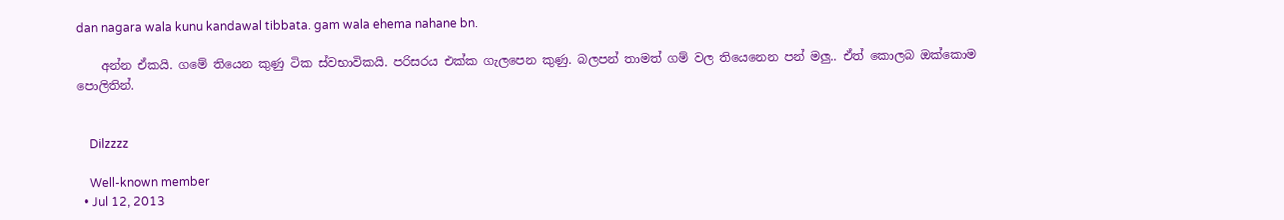dan nagara wala kunu kandawal tibbata. gam wala ehema nahane bn.

    අන්න ඒකයි. ගමේ තියෙන කුණු ටික ස්වභාවිකයි. පරිසරය එක්ක ගැලපෙන කුණු. බලපන් තාමත් ගම් වල තියෙනෙන පන් මලු.. ඒත් කොලබ ඔක්කොම පොලිතින්.


    Dilzzzz

    Well-known member
  • Jul 12, 2013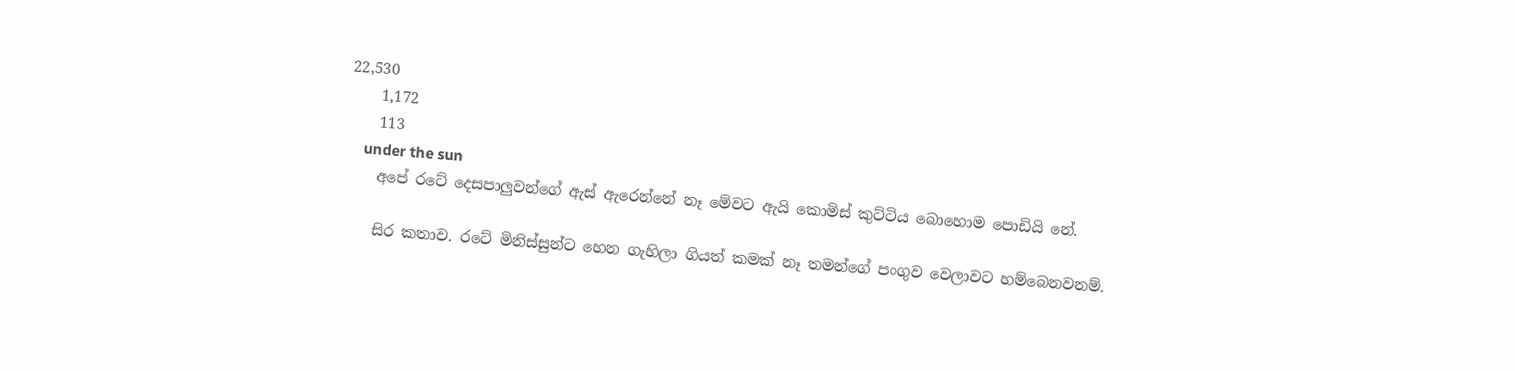22,530
    1,172
    113
    under the sun
    අපේ රටේ දෙසපාලුවන්ගේ ඇස් ඇරෙන්නේ නෑ මේවට ඇයි කොමිස් කුට්ටිය බොහොම පොඩියි නේ.

    සිර කතාව. රටේ මිනිස්සුන්ට හෙන ගැහිලා ගියත් කමක් නෑ තමන්ගේ පංගුව වෙලාවට හම්බෙනවනම්.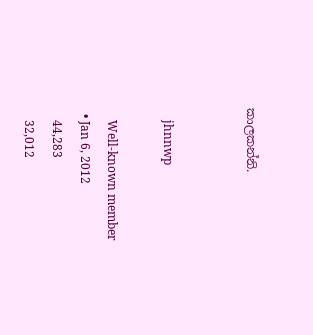කාලකන්නි.


    jhnnwp

    Well-known member
  • Jan 6, 2012
    44,283
    32,012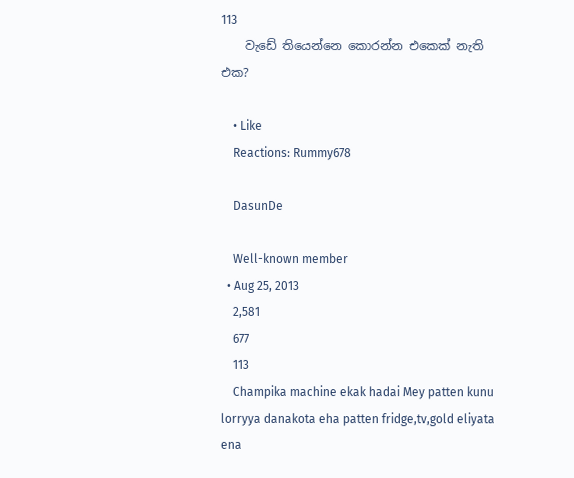113
    වැඩේ තියෙන්නෙ කොරන්න එකෙක් නැති එක?

    • Like
    Reactions: Rummy678

    DasunDe

    Well-known member
  • Aug 25, 2013
    2,581
    677
    113
    Champika machine ekak hadai Mey patten kunu lorryya danakota eha patten fridge,tv,gold eliyata ena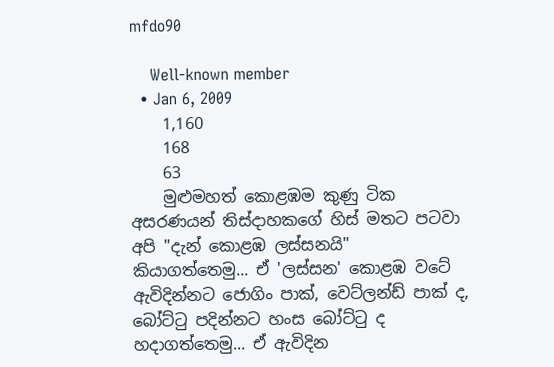mfdo90

    Well-known member
  • Jan 6, 2009
    1,160
    168
    63
    මුළුමහත් කොළඹම කුණු ටික අසරණයන් තිස්දාහකගේ හිස් මතට පටවා අපි "දැන් කොළඹ ලස්සනයි" කියාගත්තෙමු... ඒ 'ලස්සන' කොළඹ වටේ ඇවිදින්නට ජොගිං පාක්, වෙට්ලන්ඩ් පාක් ද, බෝට්ටු පදින්නට හංස බෝට්ටු ද හදාගත්තෙමු... ඒ ඇවිදින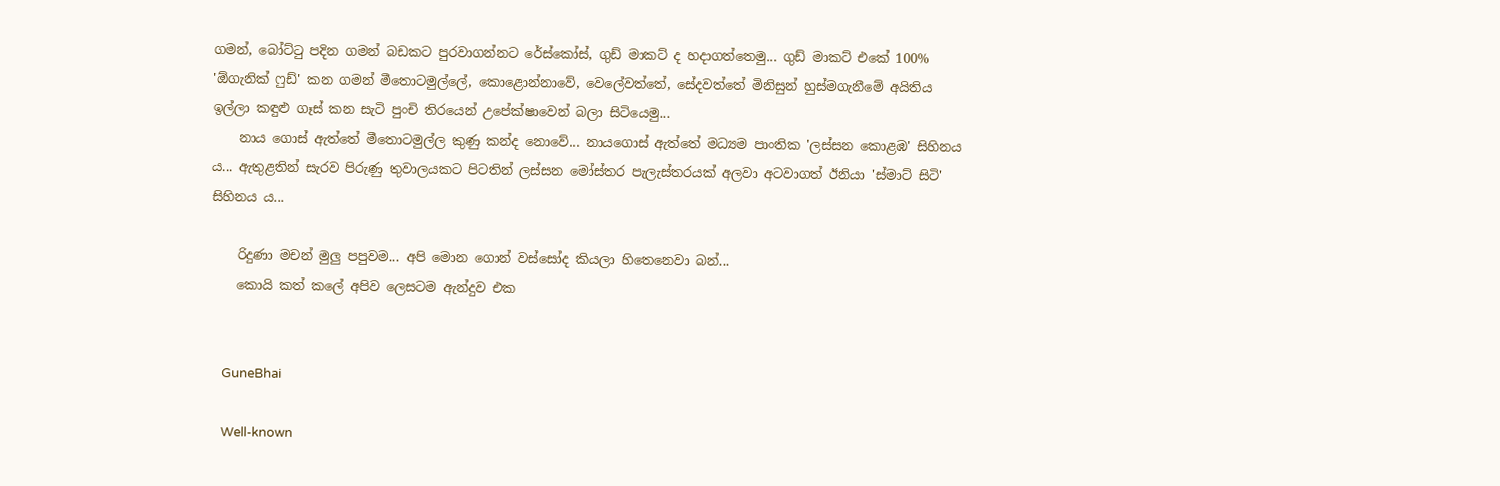ගමන්, බෝට්ටු පදින ගමන් බඩකට පුරවාගන්නට රේස්කෝස්, ගුඩ් මාකට් ද හදාගත්තෙමු... ගුඩ් මාකට් එකේ 100% 'ඕගැනික් ෆුඩ්' කන ගමන් මීතොටමුල්ලේ, කොළොන්නාවේ, වෙලේවත්තේ, සේදවත්තේ මිනිසුන් හුස්මගැනීමේ අයිතිය ඉල්ලා කඳුළු ගෑස් කන සැටි පුංචි තිරයෙන් උපේක්ෂාවෙන් බලා සිටියෙමු...
    නාය ගොස් ඇත්තේ මීතොටමුල්ල කුණු කන්ද නොවේ... නායගොස් ඇත්තේ මධ්‍යම පාංතික 'ලස්සන කොළඹ' සිහිනය ය... ඇතුළතින් සැරව පිරුණු තුවාලයකට පිටතින් ලස්සන මෝස්තර පැලැස්තරයක් අලවා අටවාගත් ඊනියා 'ස්මාට් සිටි' සිහිනය ය...

    රිදුණා මචන් මුලු පපුවම... අපි මොන ගොන් වස්සෝද කියලා හිතෙනෙවා බන්...
    කොයි කත් කලේ අපිව ලෙසටම ඇන්දුව එක


    GuneBhai

    Well-known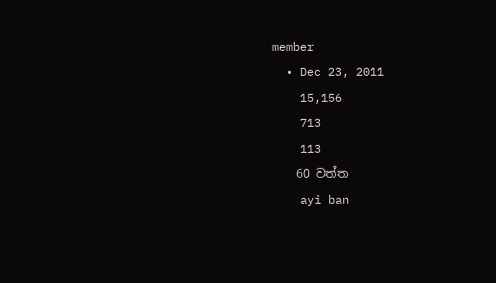member
  • Dec 23, 2011
    15,156
    713
    113
    60 වත්ත
    ayi ban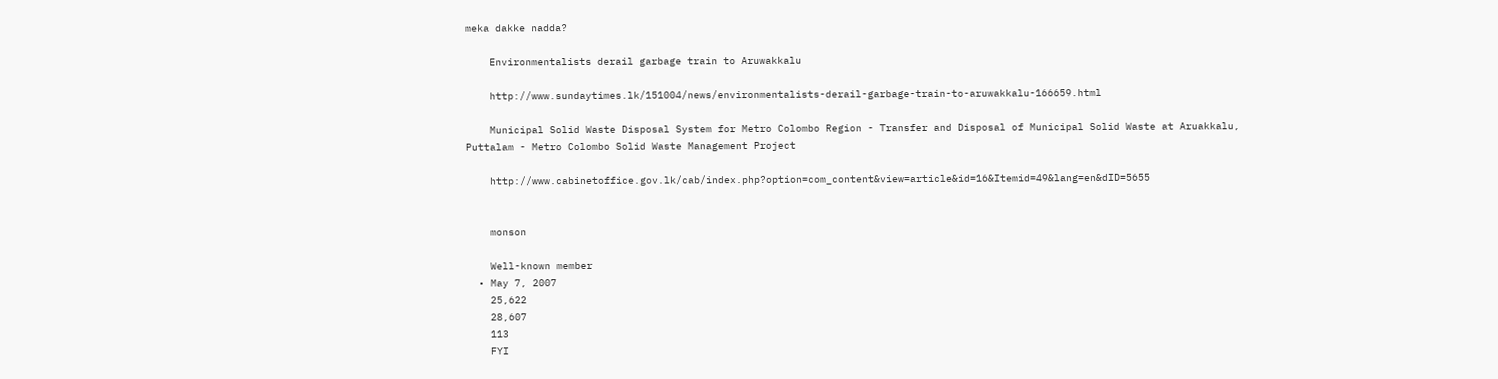meka dakke nadda?

    Environmentalists derail garbage train to Aruwakkalu

    http://www.sundaytimes.lk/151004/news/environmentalists-derail-garbage-train-to-aruwakkalu-166659.html

    Municipal Solid Waste Disposal System for Metro Colombo Region - Transfer and Disposal of Municipal Solid Waste at Aruakkalu, Puttalam - Metro Colombo Solid Waste Management Project

    http://www.cabinetoffice.gov.lk/cab/index.php?option=com_content&view=article&id=16&Itemid=49&lang=en&dID=5655


    monson

    Well-known member
  • May 7, 2007
    25,622
    28,607
    113
    FYI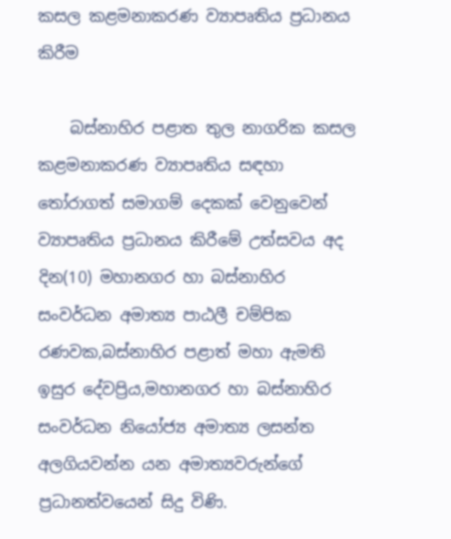කසල කළමනාකරණ ව්‍යාපෘතිය ප්‍රධානය කිරීම

    බස්නාහිර පළාත තුල නාගරික කසල කළමනාකරණ ව්‍යාපෘතිය සඳහා තෝරාගත් සමාගම් දෙකක් වෙනුවෙන් ව්‍යාපෘතිය ප්‍රධානය කිරීමේ උත්සවය අද දින(10) මහානගර හා බස්නාහිර සංවර්ධන අමාත්‍ය පාඨලී චම්පික රණවක,බස්නාහිර පළාත් මහා ඇමති ඉසුර දේවප්‍රිය,මහානගර හා බස්නාහිර සංවර්ධන නියෝජ්‍ය අමාත්‍ය ලසන්ත අලගියවන්න යන අමාත්‍යවරුන්ගේ ප්‍රධානත්වයෙන් සිදු විණි.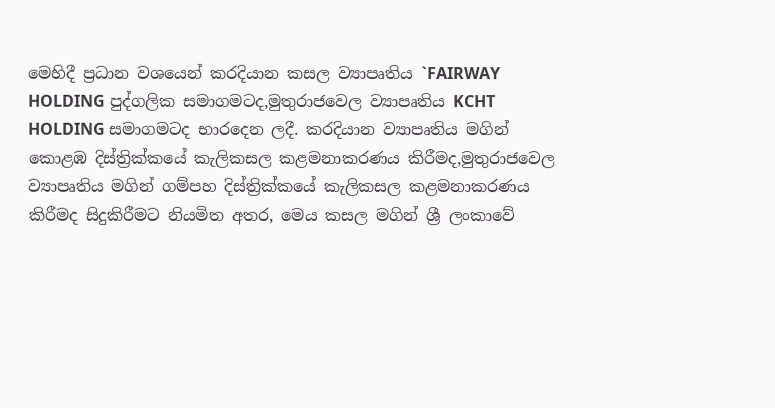මෙහිදී ප්‍රධාන වශයෙන් කරදියාන කසල ව්‍යාපෘතිය `FAIRWAY HOLDING පුද්ගලික සමාගමටද,මුතුරාජවෙල ව්‍යාපෘතිය KCHT HOLDING සමාගමටද භාරදෙන ලදී. කරදියාන ව්‍යාපෘතිය මගින් කොළඹ දිස්ත්‍රික්කයේ කැලිකසල කළමනාකරණය කිරීමද,මුතුරාජවෙල ව්‍යාපෘතිය මගින් ගම්පහ දිස්ත්‍රික්කයේ කැලිකසල කළමනාකරණය කිරීමද සිදුකිරීමට නියමිත අතර, මෙය කසල මගින් ශ්‍රී ලංකාවේ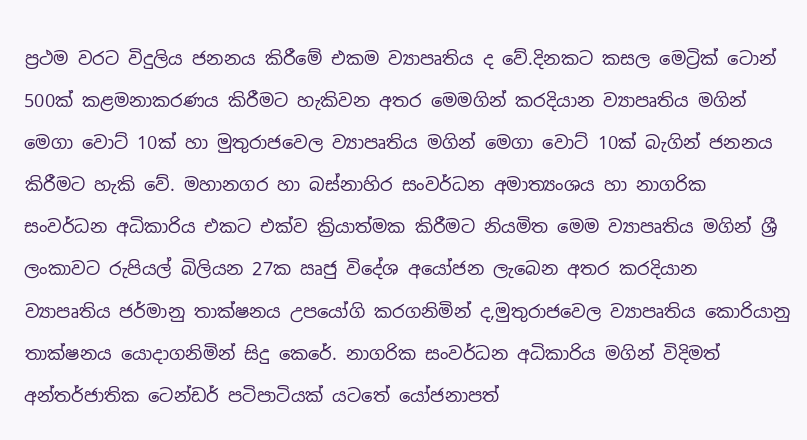ප්‍රථම වරට විදුලිය ජනනය කිරීමේ එකම ව්‍යාපෘතිය ද වේ.දිනකට කසල මෙට්‍රික් ටොන් 500ක් කළමනාකරණය කිරීමට හැකිවන අතර මෙමගින් කරදියාන ව්‍යාපෘතිය මගින් මෙගා වොට් 10ක් හා මුතුරාජවෙල ව්‍යාපෘතිය මගින් මෙගා වොට් 10ක් බැගින් ජනනය කිරීමට හැකි වේ. මහානගර හා බස්නාහිර සංවර්ධන අමාත්‍යංශය හා නාගරික සංවර්ධන අධිකාරිය එකට එක්ව ක්‍රියාත්මක කිරීමට නියමිත මෙම ව්‍යාපෘතිය මගින් ශ්‍රී ලංකාවට රුපියල් බිලියන 27ක ඍජු විදේශ අයෝජන ලැබෙන අතර කරදියාන ව්‍යාපෘතිය ජර්මානු තාක්ෂනය උපයෝගි කරගනිමින් ද,මුතුරාජවෙල ව්‍යාපෘතිය කොරියානු තාක්ෂනය යොදාගනිමින් සිදු කෙරේ. නාගරික සංවර්ධන අධිකාරිය මගින් විදිමත් අන්තර්ජාතික ටෙන්ඩර් පටිපාටියක් යටතේ යෝජනාපත්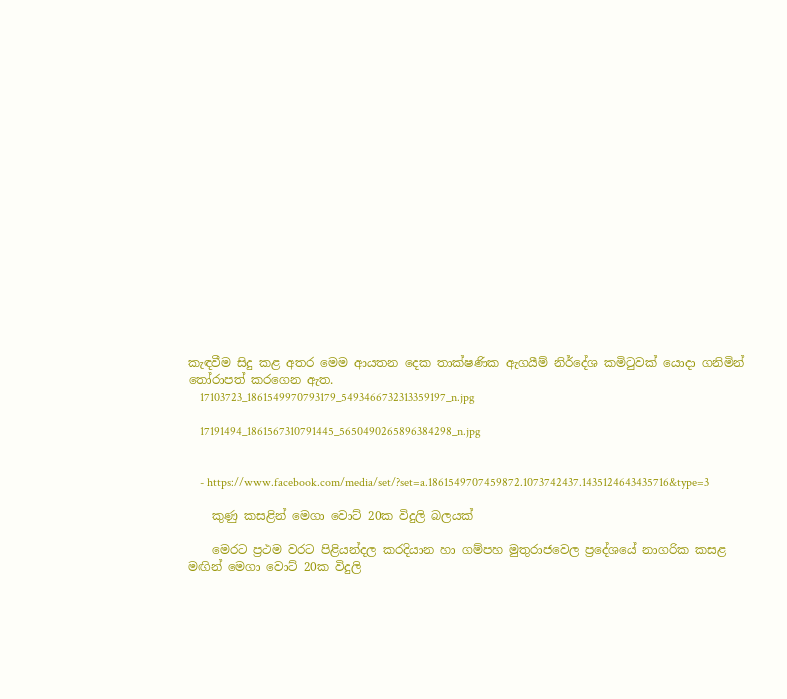කැඳවීම සිදු කළ අතර මෙම ආයතන දෙක තාක්ෂණික ඇගයීම් නිර්දේශ කමිටුවක් යොදා ගනිමින් තෝරාපත් කරගෙන ඇත.
    17103723_1861549970793179_5493466732313359197_n.jpg

    17191494_1861567310791445_5650490265896384298_n.jpg


    - https://www.facebook.com/media/set/?set=a.1861549707459872.1073742437.1435124643435716&type=3

    කුණු කසළින් මෙගා වොට් 20ක විදුලි බලයක්

    මෙරට ප්‍රථම වරට පිළියන්දල කරදියාන හා ගම්පහ මුතුරාජවෙල ප්‍රදේශයේ නාගරික කසළ මඟින් මෙගා වොට් 20ක විදුලි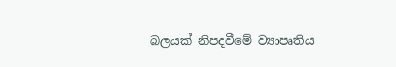බලයක් නිපදවීමේ ව්‍යාපෘතිය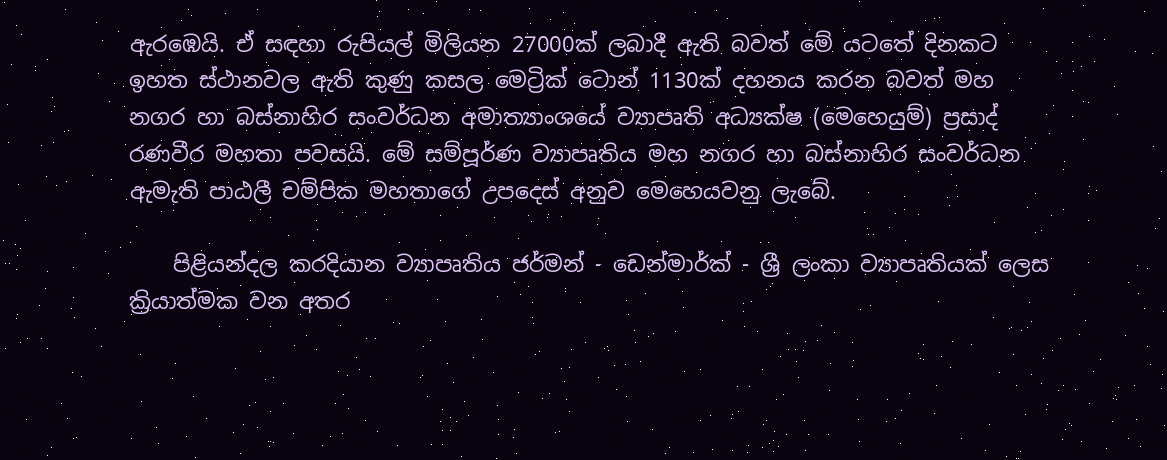ඇරඹෙයි. ඒ සඳහා රුපියල් මිලියන 27000ක් ලබාදී ඇති බවත් මේ යටතේ දිනකට ඉහත ස්ථානවල ඇති කුණු කසල මෙට්‍රික් ටොන් 1130ක් දහනය කරන බවත් මහ නගර හා බස්නාහිර සංවර්ධන අමාත්‍යාංශයේ ව්‍යාපෘති අධ්‍යක්ෂ (මෙහෙයුම්) ප්‍රසාද් රණවීර මහතා පවසයි. මේ සම්පූර්ණ ව්‍යාපෘතිය මහ නගර හා බස්නාහිර සංවර්ධන ඇමැති පාඨලී චම්පික මහතාගේ උපදෙස් අනුව මෙහෙයවනු ලැබේ.

    පිළියන්දල කරදියාන ව්‍යාපෘතිය ජර්මන් - ඩෙන්මාර්ක් - ශ්‍රී ලංකා ව්‍යාපෘතියක් ලෙස ක්‍රියාත්මක වන අතර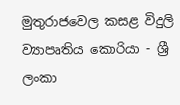මුතුරාජවෙල කසළ විදුලි ව්‍යාපෘතිය කොරියා - ශ්‍රී ලංකා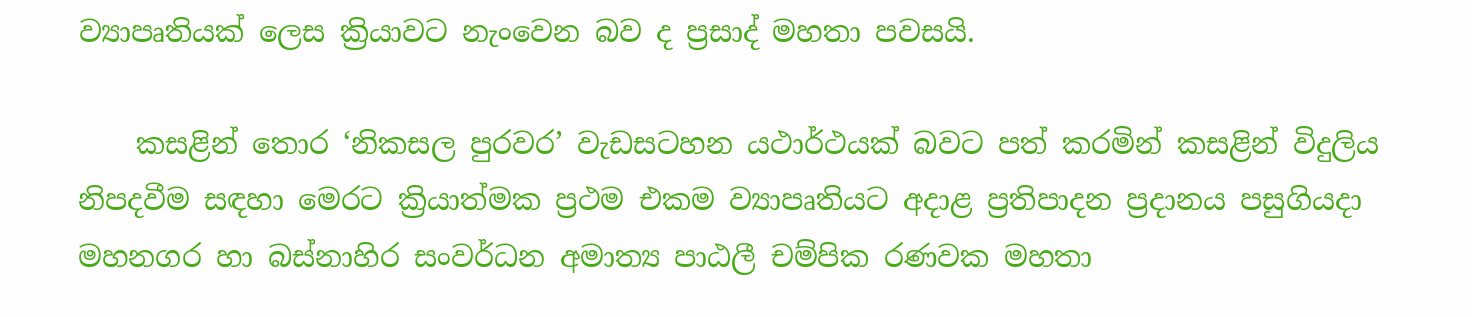ව්‍යාපෘතියක් ලෙස ක්‍රියාවට නැංවෙන බව ද ප්‍රසාද් මහතා පවසයි.

    කසළින් තොර ‘නිකසල පුරවර’ වැඩසටහන යථාර්ථයක් බවට පත් කරමින් කසළින් විදුලිය නිපදවීම සඳහා මෙරට ක්‍රියාත්මක ප්‍රථම එකම ව්‍යාප‍ෘතියට අදාළ ප්‍රතිපාදන ප්‍රදානය පසුගියදා මහනගර හා බස්නාහිර සංවර්ධන අමාත්‍ය පාඨලී චම්පික රණවක මහතා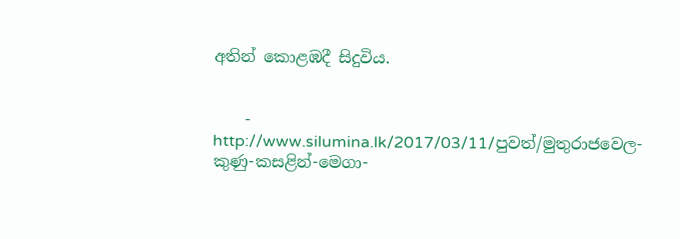අතින් කොළඹදී සිදුවිය.


    - http://www.silumina.lk/2017/03/11/පුවත්/මුතුරාජවෙල-කුණු-කසළින්-මෙගා-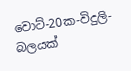වොට්-20ක-විදුලි-බලයක්